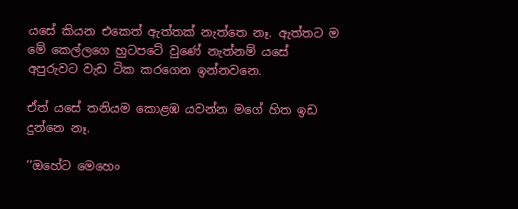යසේ කියන එකෙත් ඇත්තක් නැත්තෙ නෑ. ඇත්තට ම මේ කෙල්ලගෙ හුටපටේ වුණේ නැත්නම් යසේ අපුරුවට වැඩ ටික කරගෙන ඉන්නවනෙ.

ඒත් යසේ තනියම කොළඹ යවන්න මගේ හිත ඉඩ දුන්නෙ නෑ.

‘‘ඔහේට මෙහෙං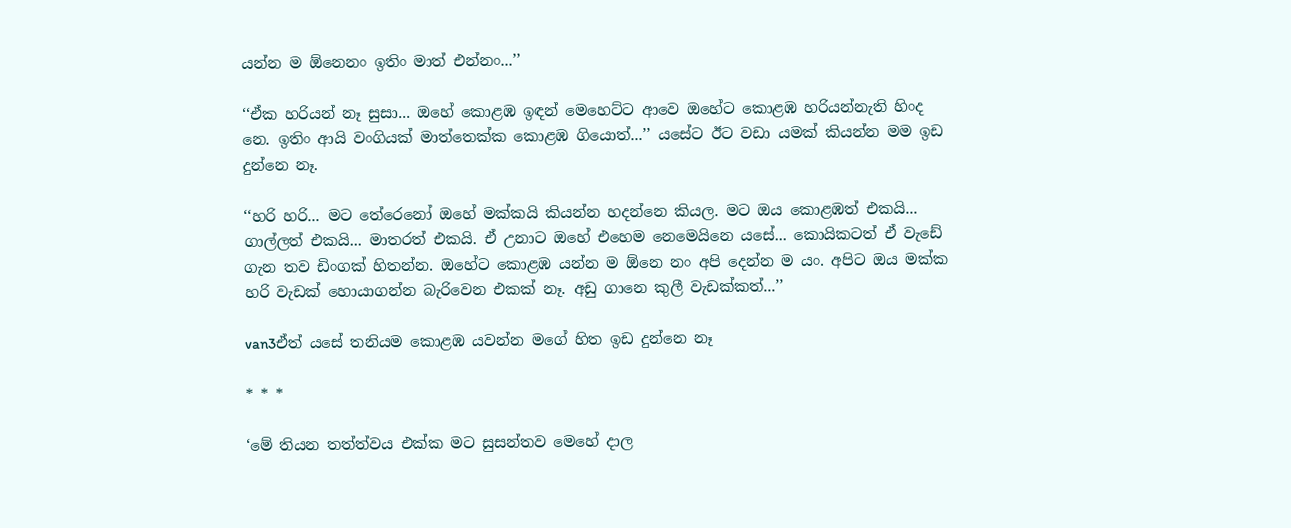යන්න ම ඕනෙනං ඉතිං මාත් එන්නං...’’

‘‘ඒක හරියන් නෑ සුසා... ඔහේ කොළඹ ඉඳන් මෙහෙට්ට ආවෙ ඔහේට කොළඹ හරියන්නැති හිංද නෙ. ඉතිං ආයි වංගියක් මාත්තෙක්ක කොළඹ ගියොත්...’’ යසේට ඊට වඩා යමක් කියන්න මම ඉඩ දුන්නෙ නෑ.

‘‘හරි හරි... මට තේරෙනෝ ඔහේ මක්කයි කියන්න හදන්නෙ කියල. මට ඔය කොළඹත් එකයි... ගාල්ලත් එකයි... මාතරත් එකයි. ඒ උනාට ඔහේ එහෙම නෙමෙයිනෙ යසේ... කොයිකටත් ඒ වැඩේ ගැන තව ඩිංගක් හිතන්න. ඔහේට කොළඹ යන්න ම ඕනෙ නං අපි දෙන්න ම යං. අපිට ඔය මක්ක හරි වැඩක් හොයාගන්න බැරිවෙන එකක් නෑ. අඩු ගානෙ කුලී වැඩක්කත්...’’

van3ඒත් යසේ තනියම කොළඹ යවන්න මගේ හිත ඉඩ දුන්නෙ නෑ

* * *

‘මේ තියන තත්ත්වය එක්ක මට සුසන්තව මෙහේ දාල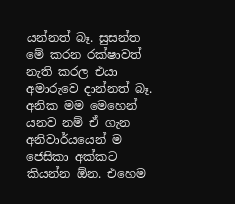යන්නත් බෑ. සුසන්ත මේ කරන රක්ෂාවත් නැති කරල එයා අමාරුවෙ දාන්නත් බෑ. අනික මම මෙහෙන් යනව නම් ඒ ගැන අනිවාර්යයෙන් ම ජෙසිකා අක්කට කියන්න ඕන. එහෙම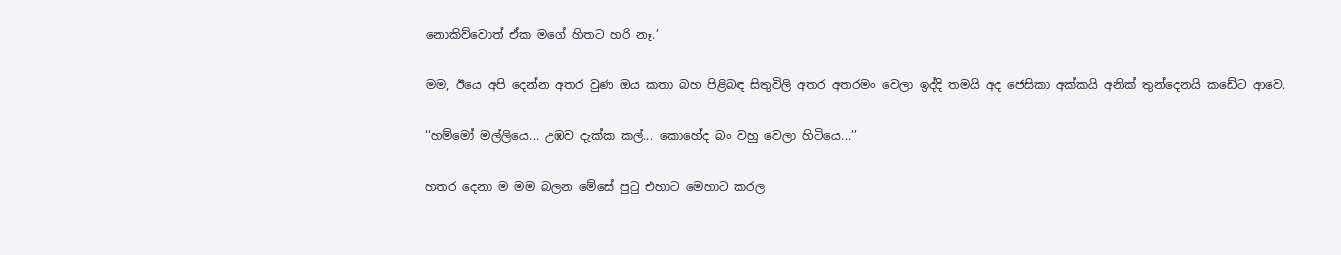නොකිව්වොත් ඒක මගේ හිතට හරි නෑ.’

මම, ඊයෙ අපි දෙන්න අතර වුණ ඔය කතා බහ පිළිබඳ සිතුවිලි අතර අතරමං වෙලා ඉද්දි තමයි අද ජෙසිකා අක්කයි අනික් තුන්දෙනයි කඩේට ආවෙ.

‘‘හම්මෝ මල්ලියෙ... උඹව දැක්ක කල්... කොහේද බං වහු වෙලා හිටියෙ...’’

හතර දෙනා ම මම බලන මේසේ පුටු එහාට මෙහාට කරල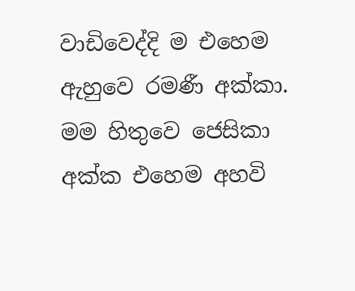වාඩිවෙද්දි ම එහෙම ඇහුවෙ රමණී අක්කා. මම හිතුවෙ ජෙසිකා අක්ක එහෙම අහවි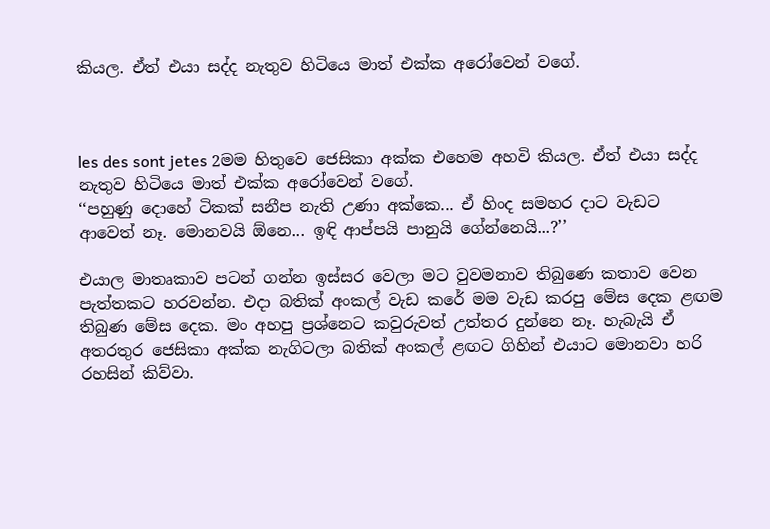කියල. ඒත් එයා සද්ද නැතුව හිටියෙ මාත් එක්ක අරෝවෙන් වගේ.



les des sont jetes 2මම හිතුවෙ ජෙසිකා අක්ක එහෙම අහවි කියල. ඒත් එයා සද්ද නැතුව හිටියෙ මාත් එක්ක අරෝවෙන් වගේ.
‘‘පහුණු දොහේ ටිකක් සනීප නැති උණා අක්කෙ... ඒ හිංද සමහර දාට වැඩට ආවෙත් නෑ. මොනවයි ඕනෙ... ඉඳි ආප්පයි පානුයි ගේන්නෙයි...?’’

එයාල මාතෘකාව පටන් ගන්න ඉස්සර වෙලා මට වුවමනාව තිබුණෙ කතාව වෙන පැත්තකට හරවන්න. එදා බතික් අංකල් වැඩ කරේ මම වැඩ කරපු මේස දෙක ළඟම තිබුණ මේස දෙක. මං අහපු ප්‍රශ්නෙට කවුරුවත් උත්තර දුන්නෙ නෑ. හැබැයි ඒ අතරතුර ජෙසිකා අක්ක නැගිටලා බතික් අංකල් ළඟට ගිහින් එයාට මොනවා හරි රහසින් කිව්වා.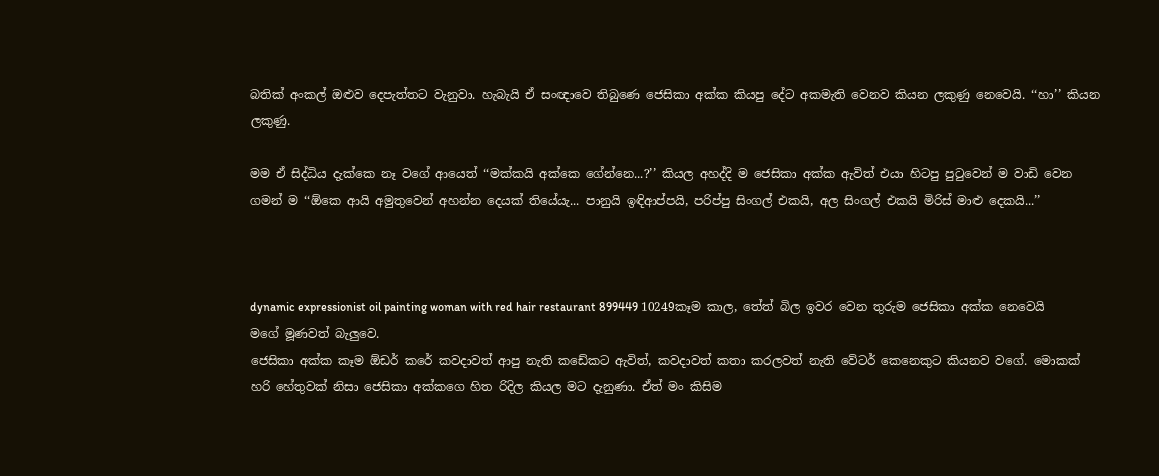බතික් අංකල් ඔළුව දෙපැත්තට වැනුවා. හැබැයි ඒ සංඥාවෙ තිබුණෙ ජෙසිකා අක්ක කියපු දේට අකමැති වෙනව කියන ලකුණු නෙවෙයි. ‘‘හා’’ කියන ලකුණු.

මම ඒ සිද්ධිය දැක්කෙ නෑ වගේ ආයෙත් ‘‘මක්කයි අක්කෙ ගේන්නෙ...?’’ කියල අහද්දි ම ජෙසිකා අක්ක ඇවිත් එයා හිටපු පුටුවෙන් ම වාඩි වෙන ගමන් ම ‘‘ඕකෙ ආයි අමුතුවෙන් අහන්න දෙයක් තියේයැ... පානුයි ඉඳිආප්පයි, පරිප්පු සිංගල් එකයි, අල සිංගල් එකයි මිරිස් මාළු දෙකයි...’’



dynamic expressionist oil painting woman with red hair restaurant 899449 10249කෑම කාල, තේත් බිල ඉවර වෙන තුරුම ජෙසිකා අක්ක නෙවෙයි මගේ මූණවත් බැලුවෙ.
ජෙසිකා අක්ක කෑම ඕඩර් කරේ කවදාවත් ආපු නැති කඩේකට ඇවිත්, කවදාවත් කතා කරලවත් නැති වේටර් කෙනෙකුට කියනව වගේ. මොකක් හරි හේතුවක් නිසා ජෙසිකා අක්කගෙ හිත රිදිල කියල මට දැනුණා. ඒත් මං කිසිම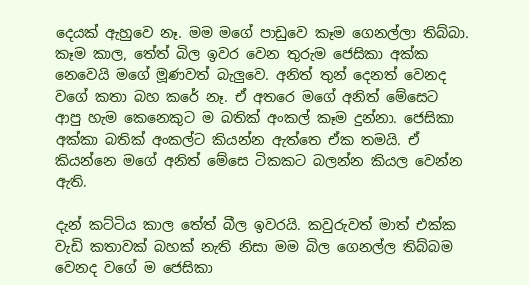දෙයක් ඇහුවෙ නෑ. මම මගේ පාඩුවෙ කෑම ගෙනල්ලා තිබ්බා. කෑම කාල, තේත් බිල ඉවර වෙන තුරුම ජෙසිකා අක්ක නෙවෙයි මගේ මූණවත් බැලුවෙ. අනිත් තුන් දෙනත් වෙනද වගේ කතා බහ කරේ නෑ. ඒ අතරෙ මගේ අනිත් මේසෙට ආපු හැම කෙනෙකුට ම බතික් අංකල් කෑම දුන්නා. ජෙසිකා අක්කා බතික් අංකල්ට කියන්න ඇත්තෙ ඒක තමයි. ඒ කියන්නෙ මගේ අනිත් මේසෙ ටිකකට බලන්න කියල වෙන්න ඇති.

දැන් කට්ටිය කාල තේත් බීල ඉවරයි. කවුරුවත් මාත් එක්ක වැඩි කතාවක් බහක් නැති නිසා මම බිල ගෙනල්ල තිබ්බම වෙනද වගේ ම ජෙසිකා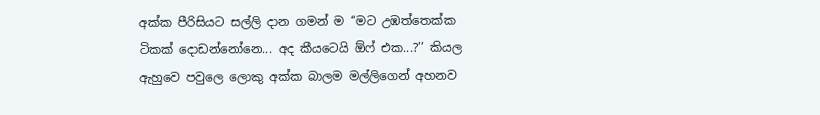අක්ක පීරිසියට සල්ලි දාන ගමන් ම ‘‘මට උඹත්තෙක්ක ටිකක් දොඩන්නෝනෙ... අද කීයටෙයි ඕෆ් එක...?’’ කියල ඇහුවෙ පවුලෙ ලොකු අක්ක බාලම මල්ලිගෙන් අහනව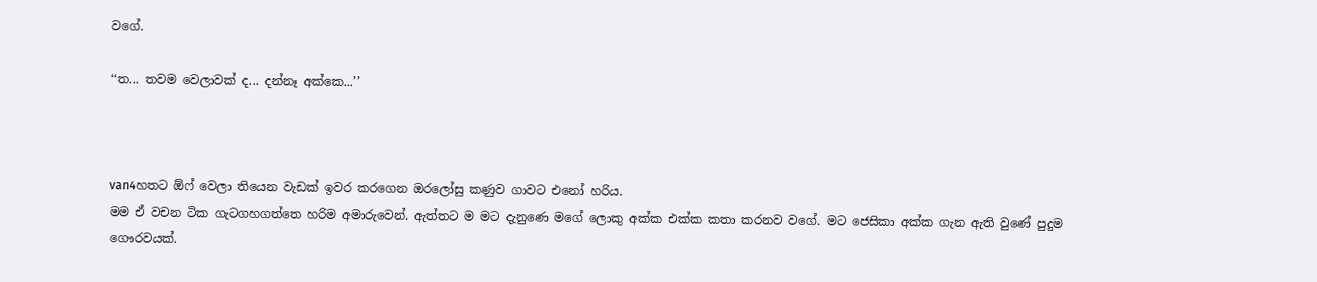වගේ.

‘‘ත... තවම වෙලාවක් ද... දන්නෑ අක්කෙ...’’



van4හතට ඕෆ් වෙලා තියෙන වැඩක් ඉවර කරගෙන ඔරලෝසු කණුව ගාවට එනෝ හරිය.
මම ඒ වචන ටික ගැටගහගත්තෙ හරිම අමාරුවෙන්. ඇත්තට ම මට දැනුණෙ මගේ ලොකු අක්ක එක්ක කතා කරනව වගේ. මට ජෙසිකා අක්ක ගැන ඇති වුණේ පුදුම ගෞරවයක්.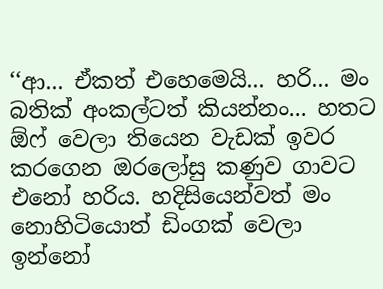‘‘ආ... ඒකත් එහෙමෙයි... හරි... මං බතික් අංකල්ටත් කියන්නං... හතට ඕෆ් වෙලා තියෙන වැඩක් ඉවර කරගෙන ඔරලෝසු කණුව ගාවට එනෝ හරිය. හදිසියෙන්වත් මං නොහිටියොත් ඩිංගක් වෙලා ඉන්නෝ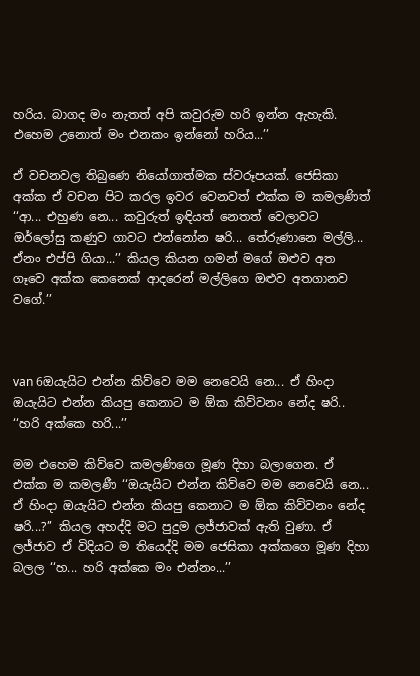හරිය. බාගද මං නැතත් අපි කවුරුම හරි ඉන්න ඇහැකි. එහෙම උනොත් මං එනකං ඉන්නෝ හරිය...’’

ඒ වචනවල තිබුණෙ නියෝගාත්මක ස්වරූපයක්. ජෙසිකා අක්ක ඒ වචන පිට කරල ඉවර වෙනවත් එක්ක ම කමලණිත් ‘‘ආ... එහුණ නෙ... කවුරුත් ඉඳියත් නෙතත් වෙලාවට ඔර්ලෝසු කණුව ගාවට එන්නෝන ෂරි... තේරුණානෙ මල්ලි... ඒනං එප්පි ගියා...’’ කියල කියන ගමන් මගේ ඔළුව අත ගෑවෙ අක්ක කෙනෙක් ආදරෙන් මල්ලිගෙ ඔළුව අතගානව වගේ.’’



van 6ඔයැයිට එන්න කිව්වෙ මම නෙවෙයි නෙ... ඒ හිංදා ඔයැයිට එන්න කියපු කෙනාට ම ඕක කිව්වනං නේද ෂරි..
‘‘හරි අක්කෙ හරි...’’

මම එහෙම කිව්වෙ කමලණිගෙ මූණ දිහා බලාගෙන. ඒ එක්ක ම කමලණී ‘‘ඔයැයිට එන්න කිව්වෙ මම නෙවෙයි නෙ... ඒ හිංදා ඔයැයිට එන්න කියපු කෙනාට ම ඕක කිව්වනං නේද ෂරි...?’’ කියල අහද්දි මට පුදුම ලජ්ජාවක් ඇති වුණා. ඒ ලජ්ජාව ඒ විදියට ම තියෙද්දි මම ජෙසිකා අක්කගෙ මූණ දිහා බලල ‘‘හ... හරි අක්කෙ මං එන්නං...’’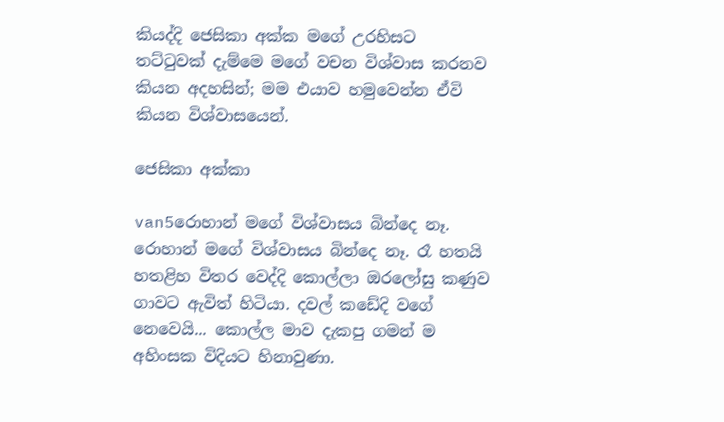කියද්දි ජෙසිකා අක්ක මගේ උරහිසට තට්ටුවක් දැම්මෙ මගේ වචන විශ්වාස කරනව කියන අදහසින්; මම එයාව හමුවෙන්න ඒවි කියන විශ්වාසයෙන්.

ජෙසිකා අක්කා

van5රොහාන් මගේ විශ්වාසය බින්දෙ නෑ.
රොහාන් මගේ විශ්වාසය බින්දෙ නෑ. රෑ හතයි හතළිහ විතර වෙද්දි කොල්ලා ඔරලෝසු කණුව ගාවට ඇවිත් හිටියා. දවල් කඩේදි වගේ නෙවෙයි... කොල්ල මාව දැකපු ගමන් ම අහිංසක විදියට හිනාවුණා.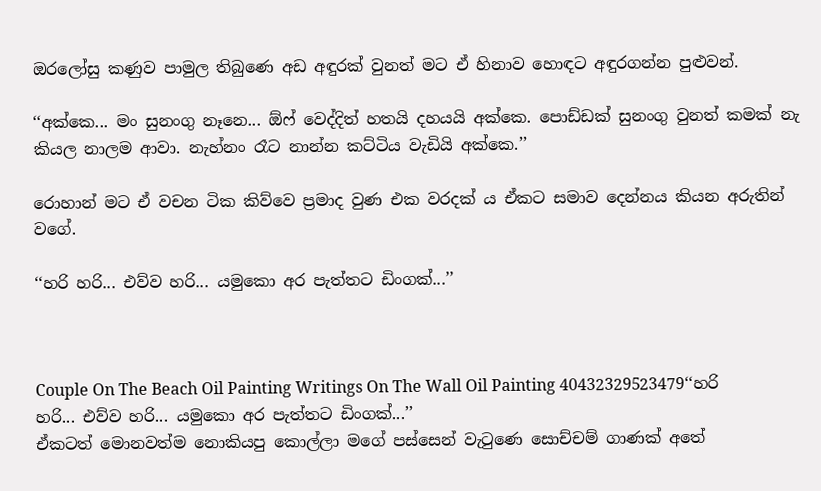ඔරලෝසු කණුව පාමුල තිබුණෙ අඩ අඳුරක් වුනත් මට ඒ හිනාව හොඳට අඳුරගන්න පුළුවන්.

‘‘අක්කෙ... මං සුනංගු නෑනෙ... ඕෆ් වෙද්දිත් හතයි දහයයි අක්කෙ. පොඩ්ඩක් සුනංගු වුනත් කමක් නැ කියල නාලම ආවා. නැහ්නං රෑට නාන්න කට්ටිය වැඩියි අක්කෙ.’’

රොහාන් මට ඒ වචන ටික කිව්වෙ ප්‍රමාද වුණ එක වරදක් ය ඒකට සමාව දෙන්නය කියන අරුතින් වගේ.

‘‘හරි හරි... එව්ව හරි... යමුකො අර පැත්තට ඩිංගක්...’’



Couple On The Beach Oil Painting Writings On The Wall Oil Painting 40432329523479‘‘හරි හරි... එව්ව හරි... යමුකො අර පැත්තට ඩිංගක්...’’
ඒකටත් මොනවත්ම නොකියපු කොල්ලා මගේ පස්සෙන් වැටුණෙ සොච්චම් ගාණක් අතේ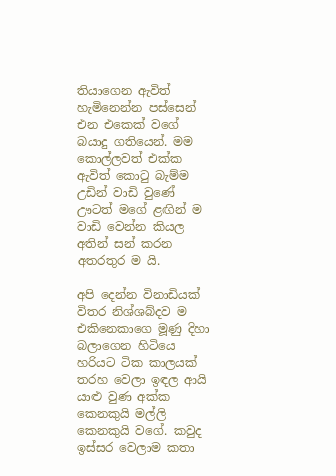තියාගෙන ඇවිත් හැමිනෙන්න පස්සෙන් එන එකෙක් වගේ බයාදු ගතියෙන්. මම කොල්ලවත් එක්ක ඇවිත් කොටු බැම්ම උඩින් වාඩි වුණේ ඌටත් මගේ ළඟින් ම වාඩි වෙන්න කියල අතින් සන් කරන අතරතුර ම යි.

අපි දෙන්න විනාඩියක් විතර නිශ්ශබ්දව ම එකිනෙකාගෙ මූණු දිහා බලාගෙන හිටියෙ හරියට ටික කාලයක් තරහ වෙලා ඉඳල ආයි යාළු වුණ අක්ක කෙනකුයි මල්ලි කෙනකුයි වගේ. කවුද ඉස්සර වෙලාම කතා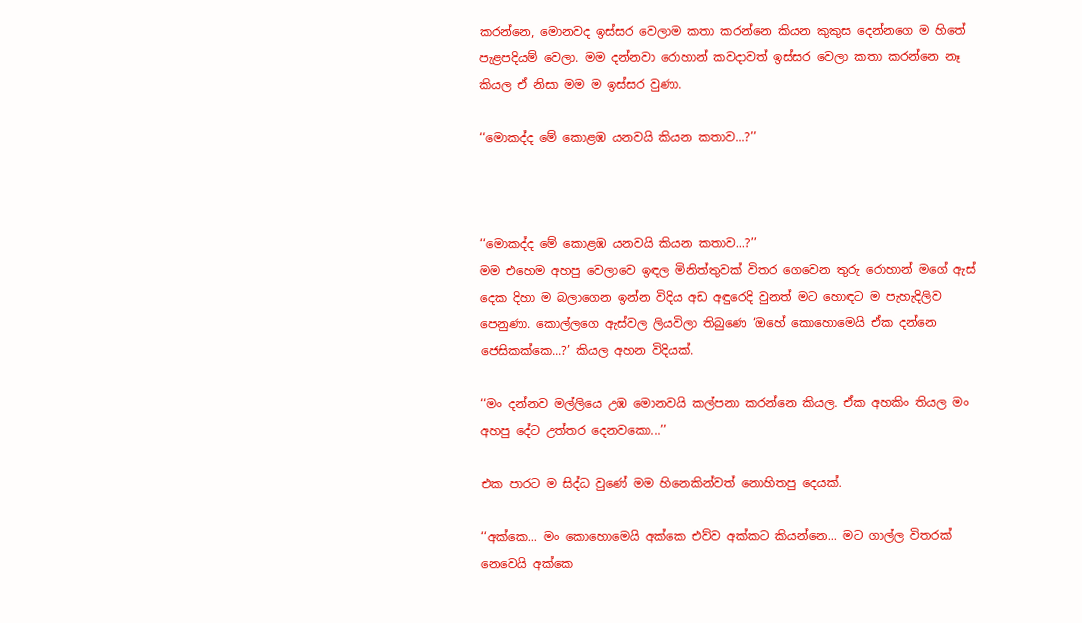කරන්නෙ, මොනවද ඉස්සර වෙලාම කතා කරන්නෙ කියන කුකුස දෙන්නගෙ ම හිතේ පැළපදියම් වෙලා. මම දන්නවා රොහාන් කවදාවත් ඉස්සර වෙලා කතා කරන්නෙ නෑ කියල ඒ නිසා මම ම ඉස්සර වුණා.

‘‘මොකද්ද මේ කොළඹ යනවයි කියන කතාව...?’’



‘‘මොකද්ද මේ කොළඹ යනවයි කියන කතාව...?’’
මම එහෙම අහපු වෙලාවෙ ඉඳල මිනිත්තුවක් විතර ගෙවෙන තුරු රොහාන් මගේ ඇස් දෙක දිහා ම බලාගෙන ඉන්න විදිය අඩ අඳුරෙදි වුනත් මට හොඳට ම පැහැදිලිව පෙනුණා. කොල්ලගෙ ඇස්වල ලියවිලා තිබුණෙ ‘ඔහේ කොහොමෙයි ඒක දන්නෙ ජෙසිකක්කෙ...?’ කියල අහන විදියක්.

‘‘මං දන්නව මල්ලියෙ උඹ මොනවයි කල්පනා කරන්නෙ කියල. ඒක අහකිං තියල මං අහපු දේට උත්තර දෙනවකො...’’

එක පාරට ම සිද්ධ වුණේ මම හිනෙකින්වත් නොහිතපු දෙයක්.

‘‘අක්කෙ... මං කොහොමෙයි අක්කෙ එව්ව අක්කට කියන්නෙ... මට ගාල්ල විතරක් නෙවෙයි අක්කෙ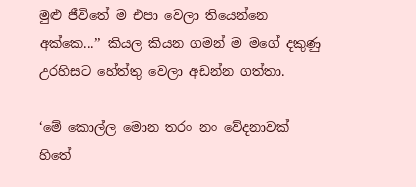මුළු ජීවිතේ ම එපා වෙලා තියෙන්නෙ අක්කෙ...’’ කියල කියන ගමන් ම මගේ දකුණු උරහිසට හේත්තු වෙලා අඩන්න ගත්තා.

‘මේ කොල්ල මොන තරං නං වේදනාවක් හිතේ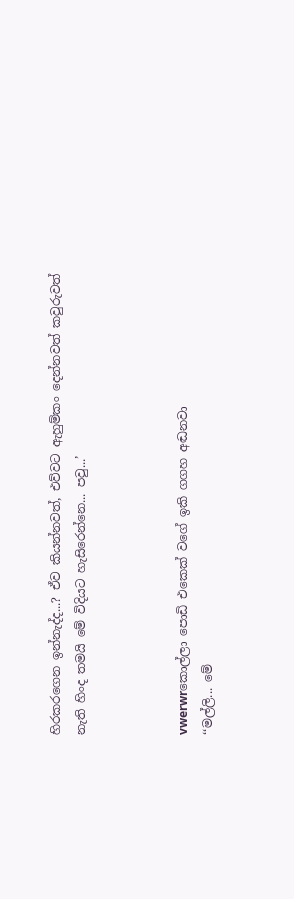හිරකරගෙන ඉන්නැද්ද...? ඒව කියන්නවත්, එව්වට ඇහුම්කං දෙන්නවත් කවුරුවත් නැති හිංද තමයි මේ විදියට හැසිරෙන්නෙ... පවු...’



vwerwrකොල්ලා පොඩි එකෙක් වගේ ඉකි ගගහ අඬනවා
‘‘මල්ලි... මේ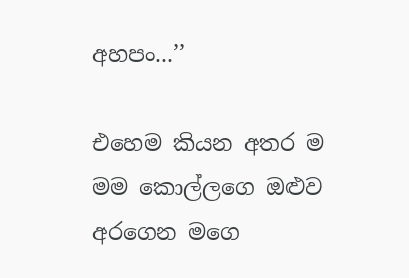අහපං...’’

එහෙම කියන අතර ම මම කොල්ලගෙ ඔළුව අරගෙන මගෙ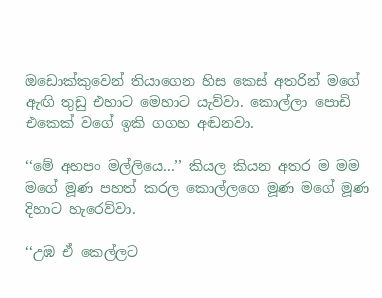ඔඩොක්කුවෙන් තියාගෙන හිස කෙස් අතරින් මගේ ඇඟි තුඩු එහාට මෙහාට යැව්වා. කොල්ලා පොඩි එකෙක් වගේ ඉකි ගගහ අඬනවා.

‘‘මේ අහපං මල්ලියෙ...’’ කියල කියන අතර ම මම මගේ මූණ පහත් කරල කොල්ලගෙ මූණ මගේ මූණ දිහාට හැරෙව්වා.

‘‘උඹ ඒ කෙල්ලට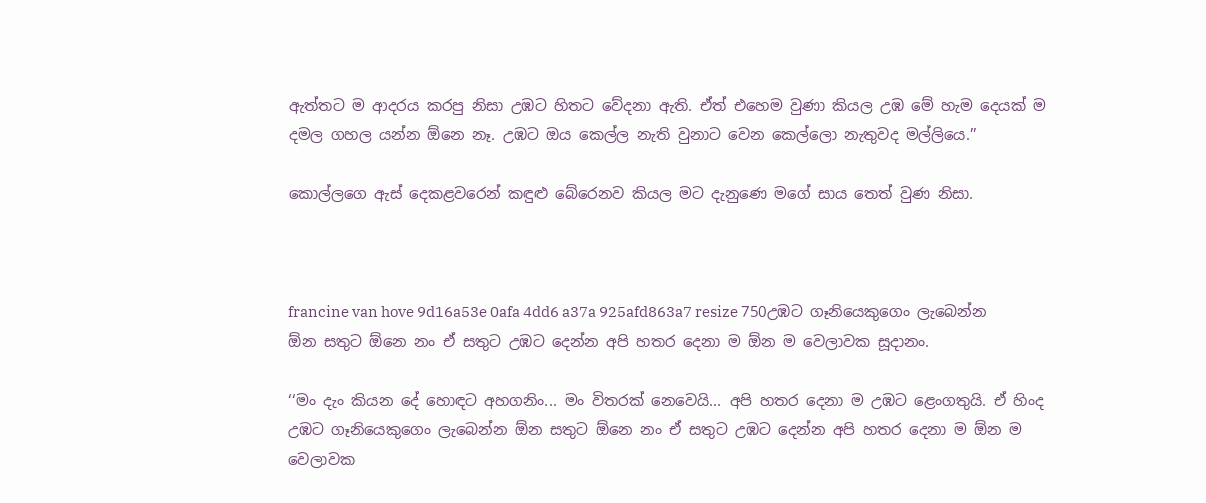ඇත්තට ම ආදරය කරපු නිසා උඹට හිතට වේදනා ඇති. ඒත් එහෙම වුණා කියල උඹ මේ හැම දෙයක් ම දමල ගහල යන්න ඕනෙ නෑ. උඹට ඔය කෙල්ල නැති වුනාට වෙන කෙල්ලො නැතුවද මල්ලියෙ.’’

කොල්ලගෙ ඇස් දෙකළවරෙන් කඳුළු බේරෙනව කියල මට දැනුණෙ මගේ සාය තෙත් වුණ නිසා.



francine van hove 9d16a53e 0afa 4dd6 a37a 925afd863a7 resize 750උඹට ගෑනියෙකුගෙං ලැබෙන්න ඕන සතුට ඕනෙ නං ඒ සතුට උඹට දෙන්න අපි හතර දෙනා ම ඕන ම වෙලාවක සූදානං.

‘‘මං දැං කියන දේ හොඳට අහගනිං... මං විතරක් නෙවෙයි... අපි හතර දෙනා ම උඹට ළෙංගතුයි. ඒ හිංද උඹට ගෑනියෙකුගෙං ලැබෙන්න ඕන සතුට ඕනෙ නං ඒ සතුට උඹට දෙන්න අපි හතර දෙනා ම ඕන ම වෙලාවක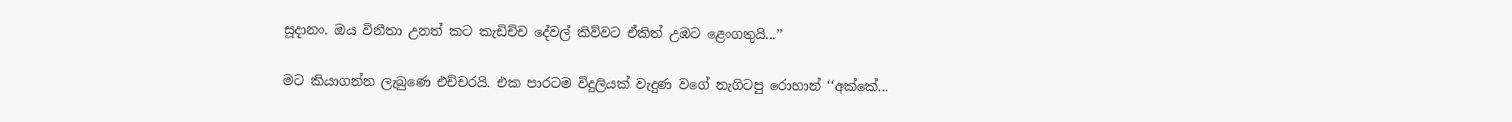සූදානං. ඔය විනීතා උනත් කට කැඩිච්ච දේවල් කිව්වට ඒකිත් උඹට ළෙංගතුයි...’’

මට කියාගන්න ලැබුණෙ එච්චරයි. එක පාරටම විදුලියක් වැදුණ වගේ නැගිටපු රොහාන් ‘‘අක්කේ...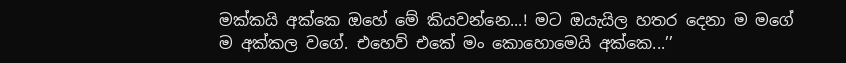මක්කයි අක්කෙ ඔහේ මේ කියවන්නෙ...! මට ඔයැයිල හතර දෙනා ම මගේ ම අක්කල වගේ. එහෙව් එකේ මං කොහොමෙයි අක්කෙ...’’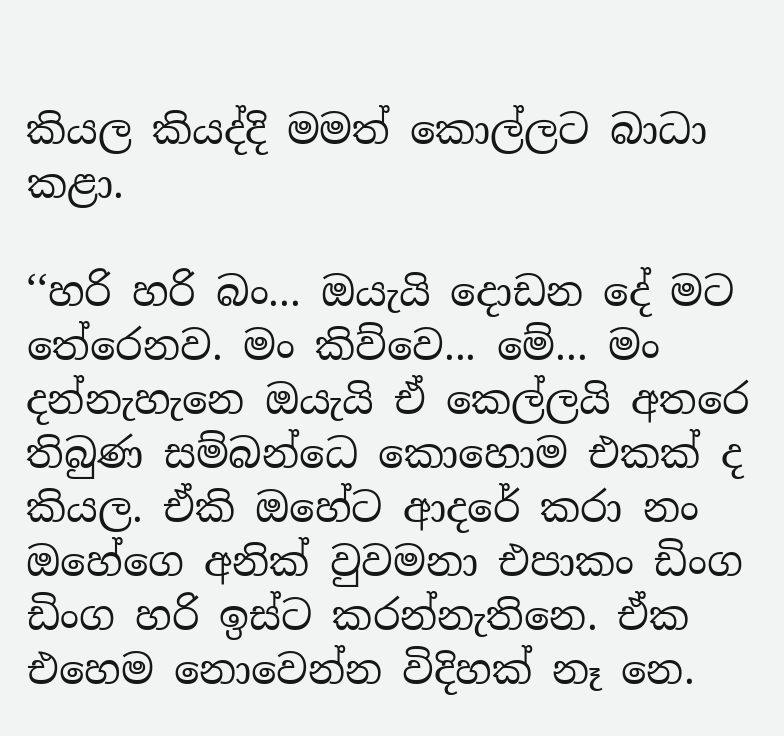කියල කියද්දි මමත් කොල්ලට බාධා කළා.

‘‘හරි හරි බං... ඔයැයි දොඩන දේ මට තේරෙනව. මං කිව්වෙ... මේ... මං දන්නැහැනෙ ඔයැයි ඒ කෙල්ලයි අතරෙ තිබුණ සම්බන්ධෙ කොහොම එකක් ද කියල. ඒකි ඔහේට ආදරේ කරා නං ඔහේගෙ අනික් වුවමනා එපාකං ඩිංග ඩිංග හරි ඉස්ට කරන්නැතිනෙ. ඒක එහෙම නොවෙන්න විදිහක් නෑ නෙ.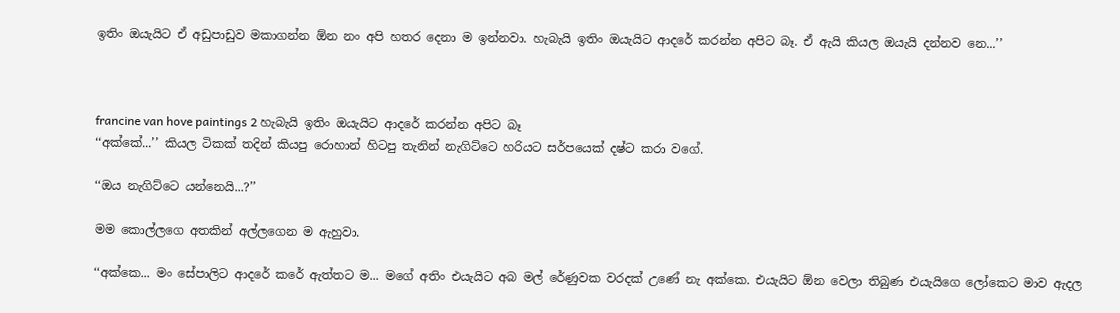ඉතිං ඔයැයිට ඒ අඩුපාඩුව මකාගන්න ඕන නං අපි හතර දෙනා ම ඉන්නවා. හැබැයි ඉතිං ඔයැයිට ආදරේ කරන්න අපිට බෑ. ඒ ඇයි කියල ඔයැයි දන්නව නෙ...’’



francine van hove paintings 2 හැබැයි ඉතිං ඔයැයිට ආදරේ කරන්න අපිට බෑ
‘‘අක්කේ...’’ කියල ටිකක් තදින් කියපු රොහාන් හිටපු තැනින් නැගිට්ටෙ හරියට සර්පයෙක් දෂ්ට කරා වගේ.

‘‘ඔය නැගිට්ටෙ යන්නෙයි...?’’

මම කොල්ලගෙ අතකින් අල්ලගෙන ම ඇහුවා.

‘‘අක්කෙ... මං සේපාලිට ආදරේ කරේ ඇත්තට ම... මගේ අතිං එයැයිට අබ මල් රේණුවක වරදක් උණේ නැ අක්කෙ. එයැයිට ඕන වෙලා තිබුණ එයැයිගෙ ලෝකෙට මාව ඇදල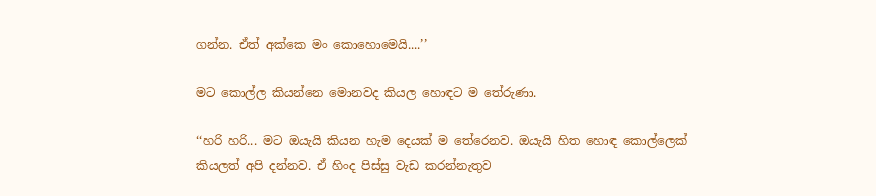ගන්න. ඒත් අක්කෙ මං කොහොමෙයි....’’

මට කොල්ල කියන්නෙ මොනවද කියල හොඳට ම තේරුණා.

‘‘හරි හරි... මට ඔයැයි කියන හැම දෙයක් ම තේරෙනව. ඔයැයි හිත හොඳ කොල්ලෙක් කියලත් අපි දන්නව. ඒ හිංද පිස්සු වැඩ කරන්නැතුව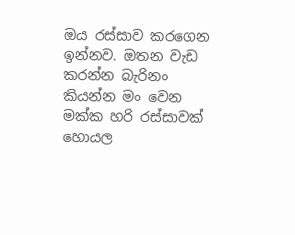ඔය රස්සාව කරගෙන ඉන්නව. ඔතන වැඩ කරන්න බැරිනං කියන්න මං වෙන මක්ක හරි රස්සාවක් හොයල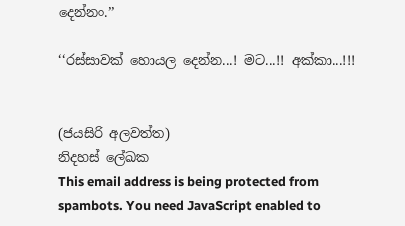දෙන්නං.’’

‘‘රස්සාවක් හොයල දෙන්න...! මට...!! අක්කා...!!!


(ජයසිරි අලවත්ත)
නිදහස් ලේඛක
This email address is being protected from spambots. You need JavaScript enabled to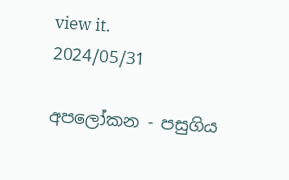view it.
2024/05/31

අපලෝකන - පසුගිය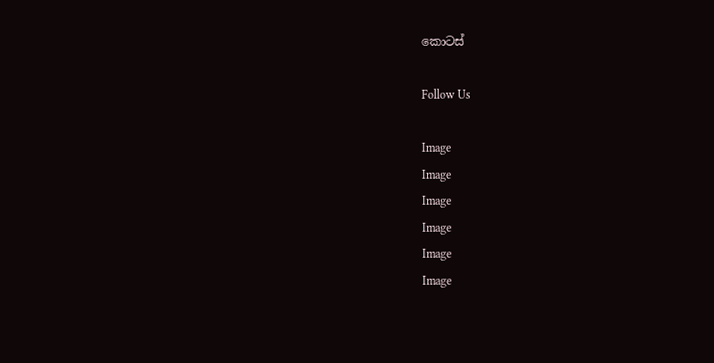කොටස්

Follow Us

Image
Image
Image
Image
Image
Image